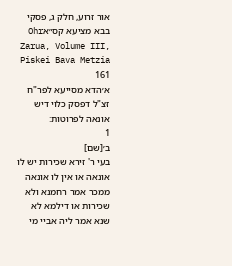אור זרוע, חלק ג, פסקי בבא מציעא קס״אOhr Zarua, Volume III, Piskei Bava Metzia 161
א׳הדא מסייעא לפר"ח זצ"ל דפסק כלוי דיש אונאה לפרוטות:
1
ב׳[שם]
בעי ר' זירא שכירות יש לו אונאה או אין לו אונאה ממכר אמר רחמנא ולא שכירות או דילמא לא שנא אמר ליה אביי מי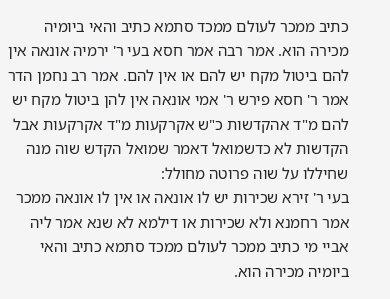כתיב ממכר לעולם ממכד סתמא כתיב והאי ביומיה מכירה הוא. אמר רבה אמר חסא בעי ר' ירמיה אונאה אין להם ביטול מקח יש להם או אין להם. אמר רב נחמן הדר אמר ר' חסא פירש ר' אמי אונאה אין להן ביטול מקח יש להם מ"ד אהקדשות כ"ש אקרקעות מ"ד אקרקעות אבל הקדשות לא כדשמואל דאמר שמואל הקדש שוה מנה שחיללו על שוה פרוטה מחולל:
בעי ר' זירא שכירות יש לו אונאה או אין לו אונאה ממכר אמר רחמנא ולא שכירות או דילמא לא שנא אמר ליה אביי מי כתיב ממכר לעולם ממכד סתמא כתיב והאי ביומיה מכירה הוא.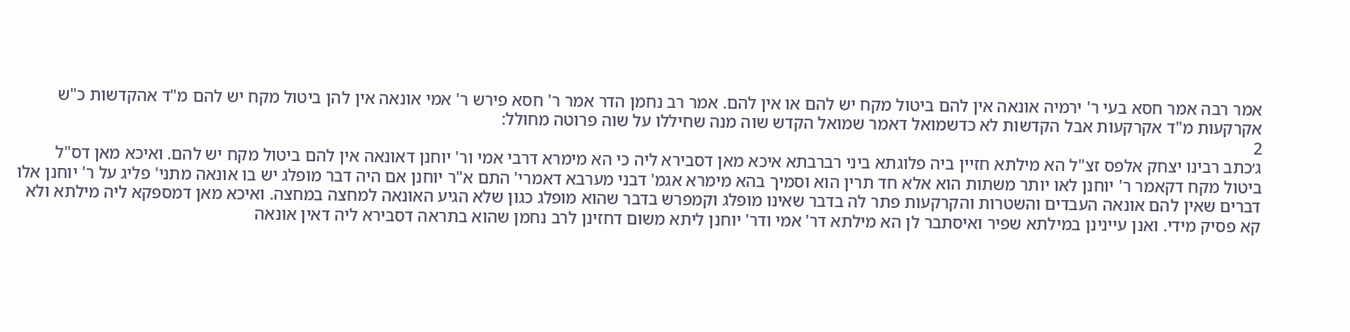אמר רבה אמר חסא בעי ר' ירמיה אונאה אין להם ביטול מקח יש להם או אין להם. אמר רב נחמן הדר אמר ר' חסא פירש ר' אמי אונאה אין להן ביטול מקח יש להם מ"ד אהקדשות כ"ש אקרקעות מ"ד אקרקעות אבל הקדשות לא כדשמואל דאמר שמואל הקדש שוה מנה שחיללו על שוה פרוטה מחולל:
2
ג׳כתב רבינו יצחק אלפס זצ"ל הא מילתא חזיין ביה פלוגתא ביני רברבתא איכא מאן דסבירא ליה כי הא מימרא דרבי אמי ור' יוחנן דאונאה אין להם ביטול מקח יש להם. ואיכא מאן דס"ל ביטול מקח דקאמר ר' יוחנן לאו יותר משתות הוא אלא חד תרין הוא וסמיך בהא מימרא אגמ' דבני מערבא דאמרי' התם א"ר יוחנן אם היה דבר מופלג יש בו אונאה מתני' פליג על ר' יוחנן אלו דברים שאין להם אונאה העבדים והשטרות והקרקעות פתר לה בדבר שאינו מופלג וקמפרש בדבר שהוא מופלג כגון שלא הגיע האונאה למחצה במחצה. ואיכא מאן דמספקא ליה מילתא ולא קא פסיק מידי. ואנן עיינינן במילתא שפיר ואיסתבר לן הא מילתא דר' אמי ודר' יוחנן ליתא משום דחזינן לרב נחמן שהוא בתראה דסבירא ליה דאין אונאה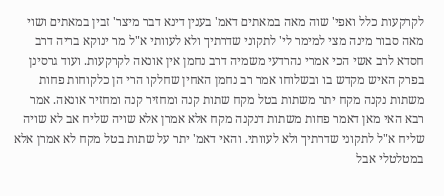לקרקעות כלל ואפי' שוה מאה במאתים דאמ' בענין דינא דבר מיצר' זבין במאתים ושוי מאה סבור מינה מצי למימר לי' לתקוני שדרתיך ולא לעוותי א"ל מר ינוקא בריה דרב חסדא לרב אשי הכי אמרי נהרדעי משמיה דרב נחמן אין אונאה לקרקעות. ועוד גרסינן בפרק האיש מקדש בו ובשלוחו אמר רב נחמן האחין שחלקו הרי הן כלקוחות פחות משתות נקנה מקח יתר משתות בטל מקח שתות קנה ומחזיר קנה ומחזיר אונאה. אמר רבא האי מאן דאמר פחות משתות דנקנה מקח אלא אמרן אלא שויה שליח אב לא שויה שליח א"ל לתקוני שדרתיך ולא לעוותי. והאי דאמ' יתר על שתות בטל מקח לא אמרן אלא במטלטלי אבל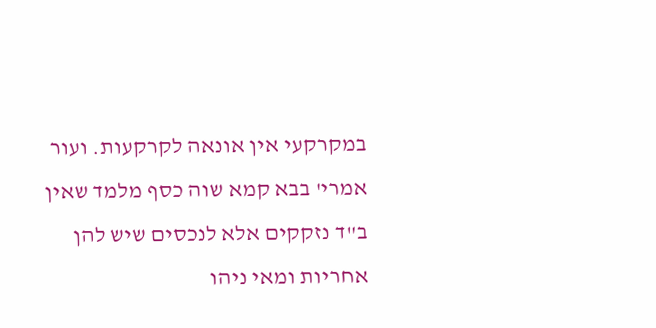במקרקעי אין אונאה לקרקעות. ועור אמרי' בבא קמא שוה כסף מלמד שאין ב"ד נזקקים אלא לנכסים שיש להן אחריות ומאי ניהו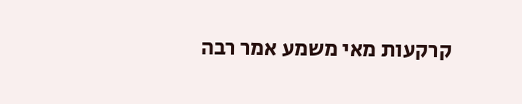קרקעות מאי משמע אמר רבה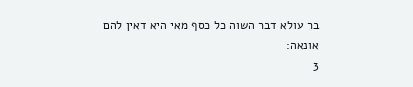בר עולא דבר השוה כל כסף מאי היא דאין להם אונאה:
3